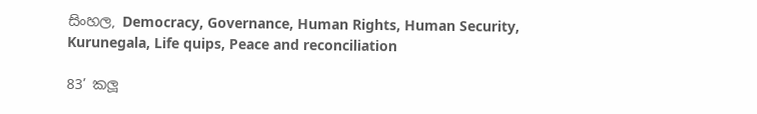සිංහල, Democracy, Governance, Human Rights, Human Security, Kurunegala, Life quips, Peace and reconciliation

83’ කලූ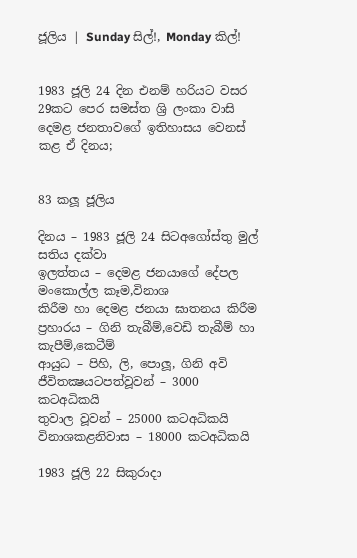ජූලිය | Sunday සිල්!, Monday කිල්!


1983 ජූලි 24 දින එනම් හරියට වසර 29කට පෙර සමස්ත ශ්‍රි ලංකා වාසි දෙමළ ජනතාවගේ ඉතිහාසය වෙනස් කළ ඒ දිනය;


83 කලූ ජූලිය

දිනය – 1983 ජූලි 24 සිටඅගෝස්තු මුල් සතිය දක්වා
ඉලත්තය – දෙමළ ජනයාගේ දේපල මංකොල්ල කෑම,විනාශ
කිරීම හා දෙමළ ජනයා ඝාතනය කිරීම
ප්‍රහාරය – ගිනි තැබීම්,වෙඩි තැබීම් හා කැපීම්,කෙටීම්
ආයුධ – පිහි, ලි, පොලූ, ගිනි අවි
ජීවිතක්‍ෂයටපත්වූවන් – 3000 කටඅධිකයි
තුවාල වූවන් – 25000 කටඅධිකයි
විනාශකළනිවාස – 18000 කටඅධිකයි

1983 ජූලි 22 සිකුරාදා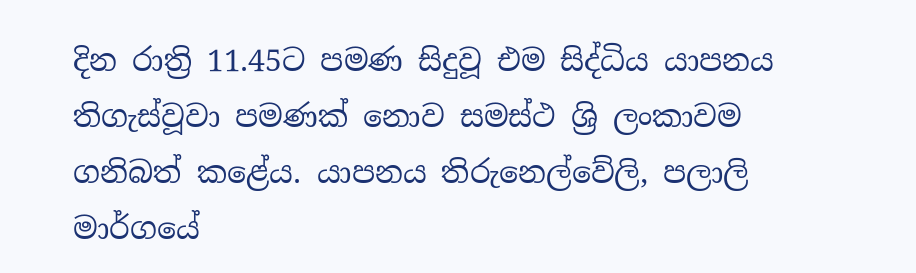දින රාත්‍රි 11.45ට පමණ සිදුවූ එම සිද්ධිය යාපනය තිගැස්වූවා පමණක් නොව සමස්ථ ශ්‍රි ලංකාවම ගනිබත් කළේය. යාපනය තිරුනෙල්වේලි, පලාලි මාර්ගයේ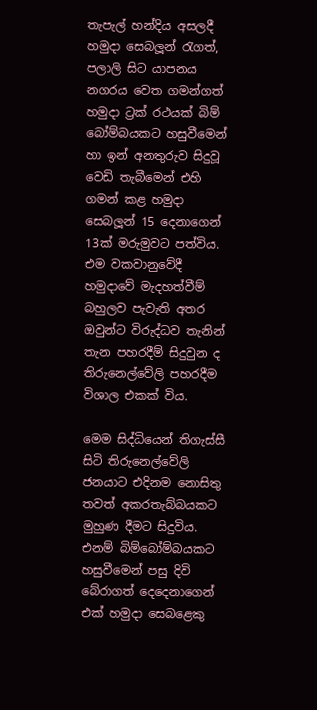තැපැල් හන්දිය අසලදී හමුදා සෙබලූන් රැගත්, පලාලි සිට යාපනය නගරය වෙත ගමන්ගත් හමුදා ට්‍රක් රථයක් බිම් බෝම්බයකට හසුවීමෙන් හා ඉන් අනතුරුව සිදුවූ වෙඩි තැබීමෙන් එහි ගමන් කළ හමුදා සෙබලූන් 15 දෙනාගෙන් 13ක් මරුමුවට පත්විය. එම වකවානුවේදී හමුදාවේ මැදහත්වීම් බහුලව පැවැති අතර ඔවුන්ට විරුද්ධව තැනින් තැන පහරදීම් සිදුවුන ද තිරුනෙල්වේලි පහරදීම විශාල එකක් විය.

මෙම සිද්ධියෙන් තිගැස්සී සිටි තිරුනෙල්වේලි ජනයාට එදිනම නොසිතු තවත් අකරතැබ්බයකට මුහුණ දීමට සිදුවිය. එනම් බිම්බෝම්බයකට හසුවීමෙන් පසු දිවි බේරාගත් දෙදෙනාගෙන් එක් හමුදා සෙබළෙකු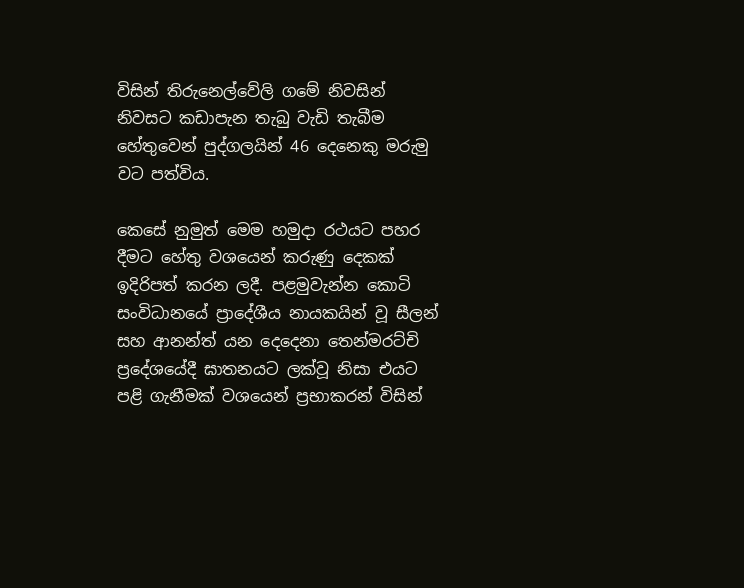විසින් තිරුනෙල්වේලි ගමේ නිවසින් නිවසට කඩාපැන තැබු වැඩි තැබීම හේතුවෙන් පුද්ගලයින් 46 දෙනෙකු මරුමු වට පත්විය.

කෙසේ නුමුත් මෙම හමුදා රථයට පහර දීමට හේතු වශයෙන් කරුණු දෙකක් ඉදිරිපත් කරන ලදී. පළමුවැන්න කොටි සංවිධානයේ ප්‍රාදේශීය නායකයින් වූ සීලන් සහ ආනන්ත් යන දෙදෙනා තෙන්මරට්චි ප්‍රදේශයේදී ඝාතනයට ලක්වූ නිසා එයට පළි ගැනීමක් වශයෙන් ප්‍රභාකරන් විසින්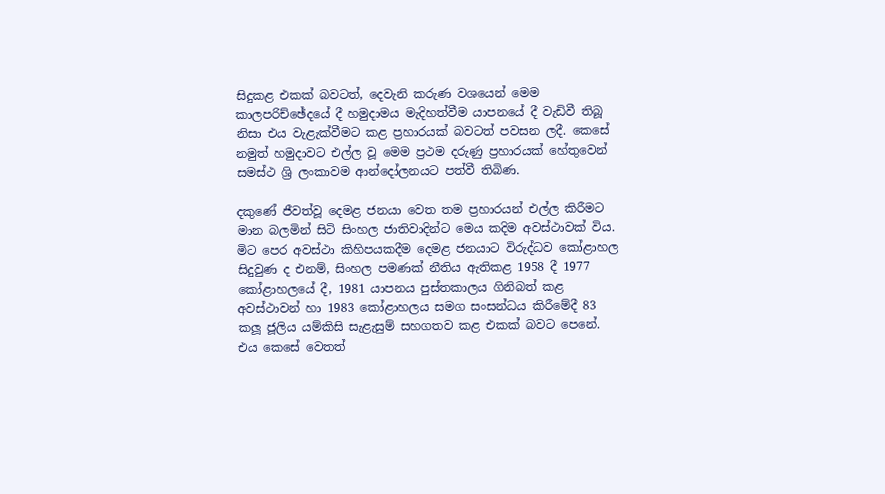සිදුකළ එකක් බවටත්, දෙවැනි කරුණ වශයෙන් මෙම කාලපරිච්ඡේදයේ දී හමුදාමය මැදිහත්වීම යාපනයේ දී වැඩිවී තිබූ නිසා එය වැළැක්වීමට කළ ප්‍රහාරයක් බවටත් පවසන ලදී. කෙසේ නමුත් හමුදාවට එල්ල වූ මෙම ප්‍රථම දරුණු ප්‍රහාරයක් හේතුවෙන් සමස්ථ ශ්‍රි ලංකාවම ආන්දෝලනයට පත්වී තිබිණ.

දකුණේ ජීවත්වූ දෙමළ ජනයා වෙත තම ප්‍රහාරයන් එල්ල කිරීමට මාන බලමින් සිටි සිංහල ජාතිවාදින්ට මෙය කදිම අවස්ථාවක් විය. මිට පෙර අවස්ථා කිහිපයකදීම දෙමළ ජනයාට විරුද්ධව කෝළාහල සිදුවුණ ද එනම්, සිංහල පමණක් නීතිය ඇතිකළ 1958 දී 1977 කෝළාහලයේ දී, 1981 යාපනය පුස්තකාලය ගිනිබත් කළ අවස්ථාවන් හා 1983 කෝළාහලය සමග සංසන්ධය කිරීමේදී 83 කලූ ජූලිය යම්කිසි සැළැසුම් සහගතව කළ එකක් බවට පෙනේ. එය කෙසේ වෙතත්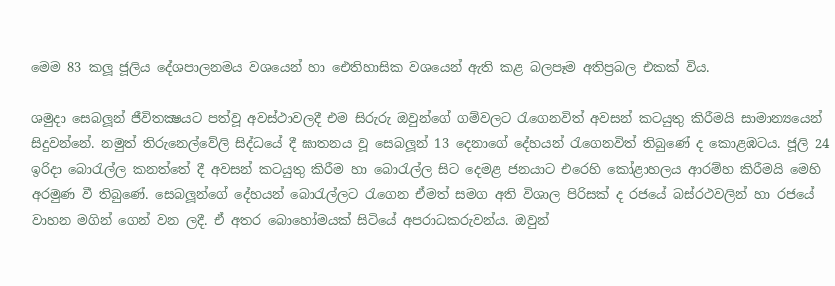මෙම 83 කලූ ජූලිය දේශපාලනමය වශයෙන් හා ඓතිහාසික වශයෙන් ඇති කළ බලපෑම අතිප්‍රබල එකක් විය.

ශමුදා සෙබලූන් ජීවිතක්‍ෂයට පත්වූ අවස්ථාවලදී එම සිරුරු ඔවුන්ගේ ගම්වලට රැගෙනවිත් අවසන් කටයුතු කිරීමයි සාමාන්‍යයෙන් සිදුවන්නේ. නමුත් තිරුනෙල්වේලි සිද්ධයේ දී ඝාතනය වූ සෙබලූන් 13 දෙනාගේ දේහයන් රැගෙනවිත් තිබුණේ ද කොළඹටය. ජූලි 24 ඉරිදා බොරැල්ල කනත්තේ දී අවසන් කටයුතු කිරීම හා බොරැල්ල සිට දෙමළ ජනයාට එරෙහි කෝළාහලය ආරම්හ කිරීමයි මෙහි අරමුණ වී තිබුණේ. සෙබලූන්ගේ දේහයන් බොරැල්ලට රැගෙන ඒමත් සමග අති විශාල පිරිසක් ද රජයේ බස්රථවලින් හා රජයේ වාහන මගින් ගෙන් වන ලදී. ඒ අතර බොහෝමයක් සිටියේ අපරාධකරුවන්ය. ඔවුන්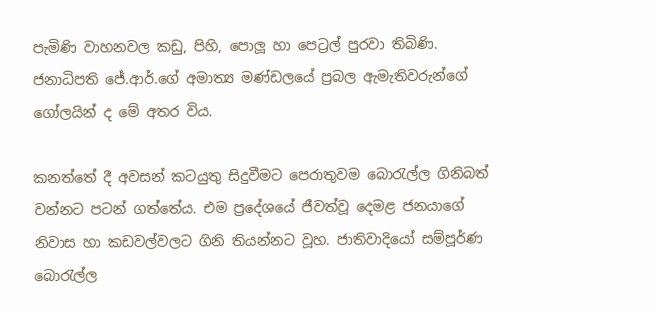පැමිණි වාහනවල කඩු, පිහි, පොලූ හා පෙට්‍රල් පුරවා තිබිණි. ජනාධිපති ජේ.ආර්.ගේ අමාත්‍ය මණ්ඩලයේ ප්‍රබල ඇමැතිවරුන්ගේ ගෝලයින් ද මේ අතර විය.

කනත්තේ දී අවසන් කටයුතු සිදුවීමට පෙරාතුවම බොරැල්ල ගිනිබත් වන්නට පටන් ගත්තේය. එම ප්‍රදේශයේ ජීවත්වූ දෙමළ ජනයාගේ නිවාස හා කඩවල්වලට ගිනි තියන්නට වූහ. ජාතිවාදියෝ සම්පූර්ණ බොරැල්ල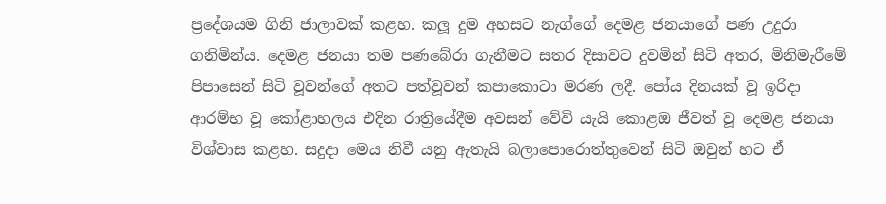ප්‍රදේශයම ගිනි ජාලාවක් කළහ. කලූ දුම අහසට නැග්ගේ දෙමළ ජනයාගේ පණ උදුරා ගනිමින්ය. දෙමළ ජනයා තම පණබේරා ගැනීමට සතර දිසාවට දුවමින් සිටි අතර, මිනිමැරීමේ පිපාසෙන් සිටි වූවන්ගේ අතට පත්වූවන් කපාකොටා මරණ ලදී. පෝය දිනයක් වූ ඉරිදා ආරම්භ වූ කෝළාහලය එදින රාත්‍රියේදීම අවසන් වේවි යැයි කොළඔ ජීවත් වූ දෙමළ ජනයා විශ්වාස කළහ. සදුදා මෙය නිවී යනු ඇතැයි බලාපොරොත්තුවෙන් සිටි ඔවුන් හට ඒ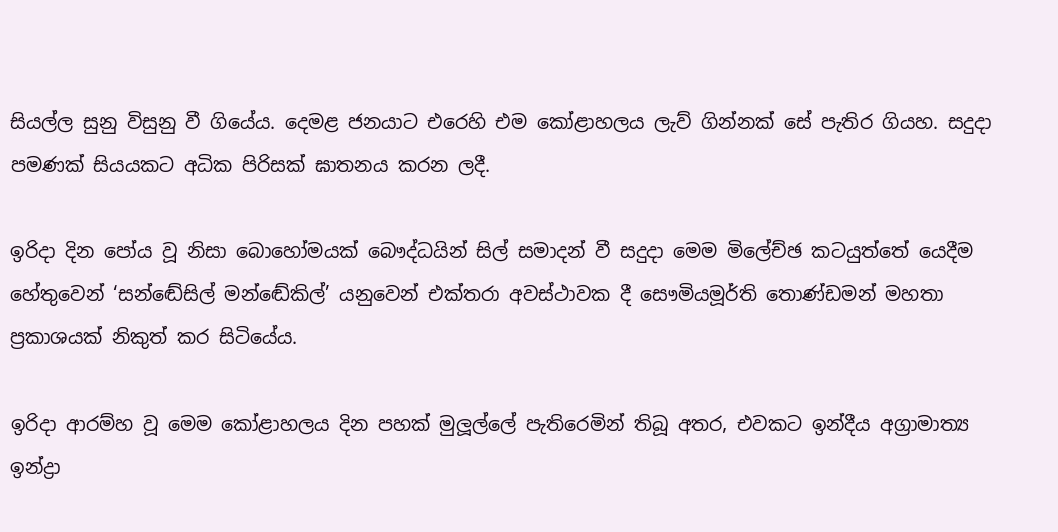සියල්ල සුනු විසුනු වී ගියේය. දෙමළ ජනයාට එරෙහි එම කෝළාහලය ලැව් ගින්නක් සේ පැතිර ගියහ. සදුදා පමණක් සියයකට අධික පිරිසක් ඝාතනය කරන ලදී.

ඉරිදා දින පෝය වූ නිසා බොහෝමයක් බෞද්ධයින් සිල් සමාදන් වී සදුදා මෙම මිලේච්ඡ කටයුත්තේ යෙදීම හේතුවෙන් ‘සන්ඬේසිල් මන්ඬේකිල්’ යනුවෙන් එක්තරා අවස්ථාවක දී සෞමියමූර්ති තොණ්ඩමන් මහතා ප්‍රකාශයක් නිකුත් කර සිටියේය.

ඉරිදා ආරම්හ වූ මෙම කෝළාහලය දින පහක් මුලූල්ලේ පැතිරෙමින් තිබූ අතර, එවකට ඉන්දීය අග්‍රාමාත්‍ය ඉන්ද්‍රා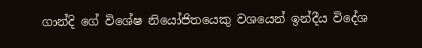ගාන්දි ගේ විශේෂ නියෝජිතයෙකු වශයෙන් ඉන්දීය විදේශ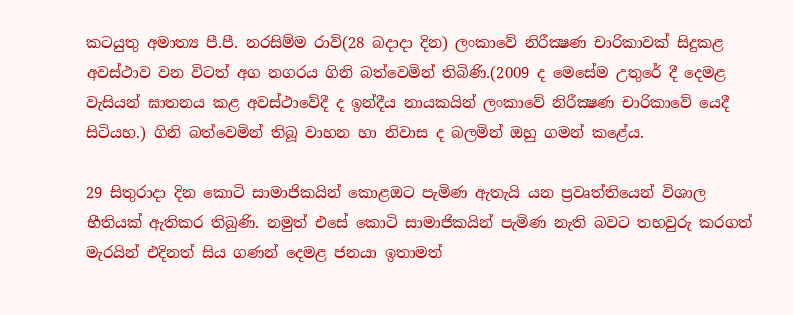කටයුතු අමාත්‍ය පී.පී. නරසිම්ම රාව්(28 බදාදා දින) ලංකාවේ නිරීක්‍ෂණ චාරිකාවක් සිදුකළ අවස්ථාව වන විටත් අග නගරය ගිනි බත්වෙමින් තිබිණි.(2009 ද මෙසේම උතුරේ දී දෙමළ වැසියන් ඝාතනය කළ අවස්ථාවේදී ද ඉන්දීය නායකයින් ලංකාවේ නිරීක්‍ෂණ චාරිකාවේ යෙදී සිටියහ.) ගිනි බත්වෙමින් තිබූ වාහන හා නිවාස ද බලමින් ඔහු ගමන් කළේය.

29 සිතුරාදා දින කොටි සාමාජිකයින් කොළඔට පැමිණ ඇතැයි යන ප්‍රවෘත්තියෙන් විශාල භීතියක් ඇතිකර තිබුණි. නමුත් එසේ කොටි සාමාජිකයින් පැමිණ නැති බවට තහවුරු කරගත් මැරයින් එදිනත් සිය ගණන් දෙමළ ජනයා ඉතාමත්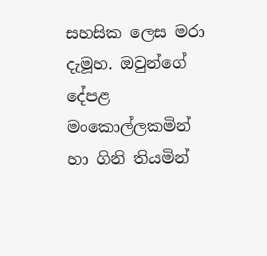සහසික ලෙස මරා දැමූහ. ඔවුන්ගේ දේපළ මංකොල්ලකමින් හා ගිනි තියමින්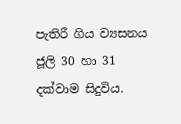පැතිරී ගිය ව්‍යසනය ජූලි 30 හා 31 දක්වාම සිදුවිය.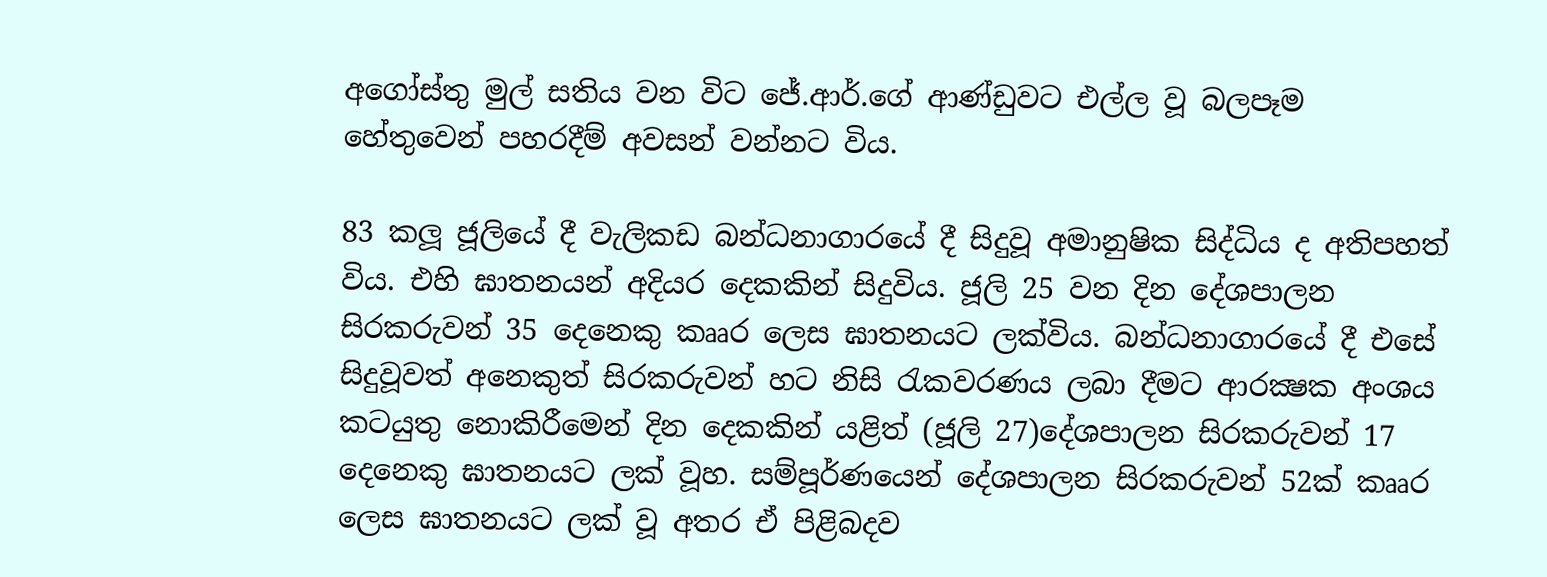අගෝස්තු මුල් සතිය වන විට ජේ.ආර්.ගේ ආණ්ඩුවට එල්ල වූ බලපෑම හේතුවෙන් පහරදීම් අවසන් වන්නට විය.

83 කලූ ජූලියේ දී වැලිකඩ බන්ධනාගාරයේ දී සිදුවූ අමානුෂික සිද්ධිය ද අතිපහත් විය. එහි ඝාතනයන් අදියර දෙකකින් සිදුවිය. ජූලි 25 වන දින දේශපාලන සිරකරුවන් 35 දෙනෙකු කෲර ලෙස ඝාතනයට ලක්විය. බන්ධනාගාරයේ දී එසේ සිදුවූවත් අනෙකුත් සිරකරුවන් හට නිසි රැකවරණය ලබා දීමට ආරක්‍ෂක අංශය කටයුතු නොකිරීමෙන් දින දෙකකින් යළිත් (ජූලි 27)දේශපාලන සිරකරුවන් 17 දෙනෙකු ඝාතනයට ලක් වූහ. සම්පූර්ණයෙන් දේශපාලන සිරකරුවන් 52ක් කෲර ලෙස ඝාතනයට ලක් වූ අතර ඒ පිළිබදව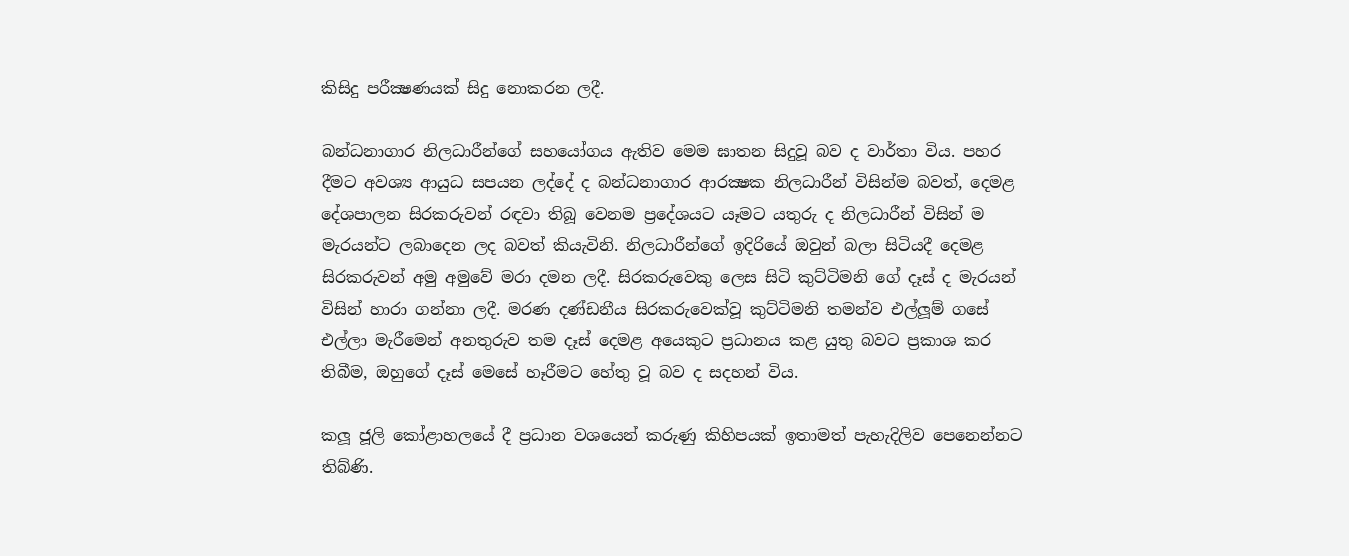කිසිදු පරීක්‍ෂණයක් සිදු නොකරන ලදී.

බන්ධනාගාර නිලධාරීන්ගේ සහයෝගය ඇතිව මෙම ඝාතන සිදුවූ බව ද වාර්තා විය. පහර දීමට අවශ්‍ය ආයුධ සපයන ලද්දේ ද බන්ධනාගාර ආරක්‍ෂක නිලධාරීන් විසින්ම බවත්, දෙමළ දේශපාලන සිරකරුවන් රඳවා තිබූ වෙනම ප්‍රදේශයට යෑමට යතුරු ද නිලධාරීන් විසින් ම මැරයන්ට ලබාදෙන ලද බවත් කියැවිනි. නිලධාරීන්ගේ ඉදිරියේ ඔවුන් බලා සිටියදී දෙමළ සිරකරුවන් අමු අමුවේ මරා දමන ලදී. සිරකරුවෙකු ලෙස සිටි කුට්ටිමනි ගේ දෑස් ද මැරයන් විසින් හාරා ගන්නා ලදී. මරණ දණ්ඩනීය සිරකරුවෙක්වූ කුට්ටිමනි තමන්ව එල්ලූම් ගසේ එල්ලා මැරීමෙන් අනතුරුව තම දෑස් දෙමළ අයෙකුට ප්‍රධානය කළ යුතු බවට ප්‍රකාශ කර තිබීම, ඔහුගේ දෑස් මෙසේ හෑරීමට හේතු වූ බව ද සදහන් විය.

කලූ ජූලි කෝළාහලයේ දී ප්‍රධාන වශයෙන් කරුණු කිහිපයක් ඉතාමත් පැහැදිලිව පෙනෙන්නට තිබ්ණි.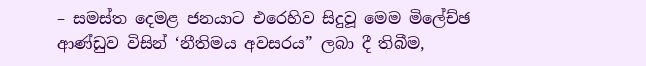– සමස්ත දෙමළ ජනයාට එරෙහිව සිදුවූ මෙම මිලේච්ඡ ආණ්ඩුව විසින් ‘නීතිමය අවසරය” ලබා දී තිබීම,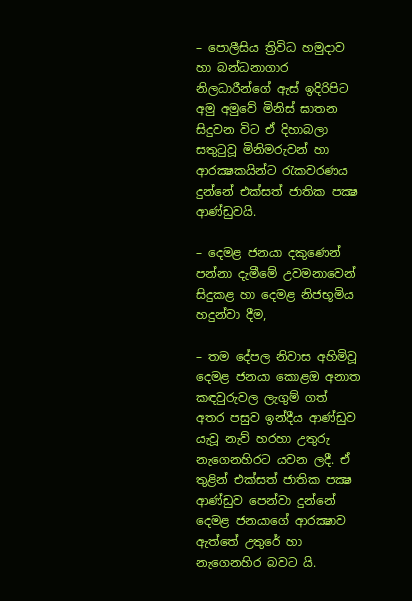– පොලීසිය ත්‍රිවිධ හමුදාව හා බන්ධනාගාර නිලධාරීන්ගේ ඇස් ඉදිරිපිට අමු අමුවේ මිනිස් ඝාතන සිදුවන විට ඒ දිහාබලා සතුටුවූ මිනිමරුවන් හා ආරක්‍ෂකයින්ට රැකවරණය දුන්නේ එක්සත් ජාතික පක්‍ෂ ආණ්ඩුවයි.

– දෙමළ ජනයා දකුණෙන් පන්නා දැමීමේ උවමනාවෙන් සිදුකළ හා දෙමළ නිජභූමිය හදුන්වා දීම,

– තම දේපල නිවාස අහිමිවූ දෙමළ ජනයා කොළඔ අනාත කඳවුරුවල ලැගුම් ගත් අතර පසුව ඉන්දීය ආණ්ඩුව යැවූ නැව් හරහා උතුරු නැගෙනහිරට යවන ලදී. ඒ තුළින් එක්සත් ජාතික පක්‍ෂ ආණ්ඩුව පෙන්වා දුන්නේ දෙමළ ජනයාගේ ආරක්‍ෂාව ඇත්තේ උතුරේ හා නැගෙනහිර බවට යි.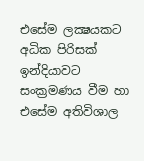එසේම ලක්‍ෂයකට අධික පිරිසක් ඉන්දියාවට සංක්‍රමණය වීම හා එසේම අතිවිශාල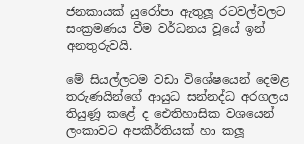ජනකායක් යුරෝපා ඇතුලූ රටවල්වලට සංක්‍රමණය වීම වර්ධනය වූයේ ඉන් අනතුරුවයි.

මේ සියල්ලටම වඩා විශේෂයෙන් දෙමළ තරුණයින්ගේ ආයුධ සන්නද්ධ අරගලය තියුණූ කළේ ද ඓතිහාසික වශයෙන් ලංකාවට අපකීර්තියක් හා කලූ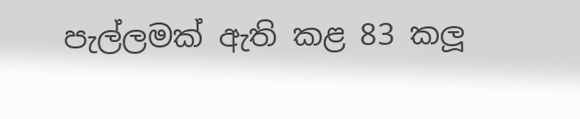පැල්ලමක් ඇති කළ 83 කලූ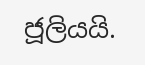ජූලියයි.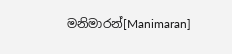මනිමාරන්[Manimaran]